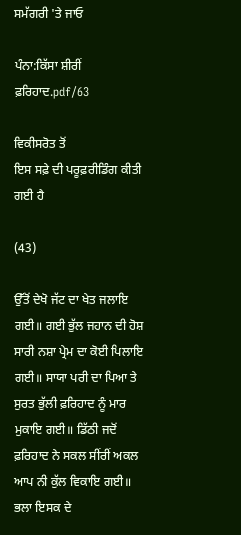ਸਮੱਗਰੀ 'ਤੇ ਜਾਓ

ਪੰਨਾ:ਕਿੱਸਾ ਸ਼ੀਰੀਂ ਫ਼ਰਿਹਾਦ.pdf/63

ਵਿਕੀਸਰੋਤ ਤੋਂ
ਇਸ ਸਫ਼ੇ ਦੀ ਪਰੂਫ਼ਰੀਡਿੰਗ ਕੀਤੀ ਗਈ ਹੈ

(43)

ਉੱਤੋਂ ਦੇਖੋ ਜੱਟ ਦਾ ਖੇਤ ਜਲਾਇ ਗਈ॥ ਗਈ ਭੁੱਲ ਜਹਾਨ ਦੀ ਹੋਸ਼ ਸਾਰੀ ਨਸ਼ਾ ਪ੍ਰੇਮ ਦਾ ਕੋਈ ਪਿਲਾਇ ਗਈ॥ ਸਾਯਾ ਪਰੀ ਦਾ ਪਿਆ ਤੇ ਸੁਰਤ ਭੁੱਲੀ ਫ਼ਰਿਹਾਦ ਨੂੰ ਮਾਰ ਮੁਕਾਇ ਗਈ॥ ਡਿੱਠੀ ਜਦੋਂ ਫ਼ਰਿਹਾਦ ਨੇ ਸਕਲ ਸੀਂਰੀਂ ਅਕਲ ਆਪ ਨੀ ਕੁੱਲ ਵਿਕਾਇ ਗਈ॥ ਭਲਾ ਇਸਕ ਦੇ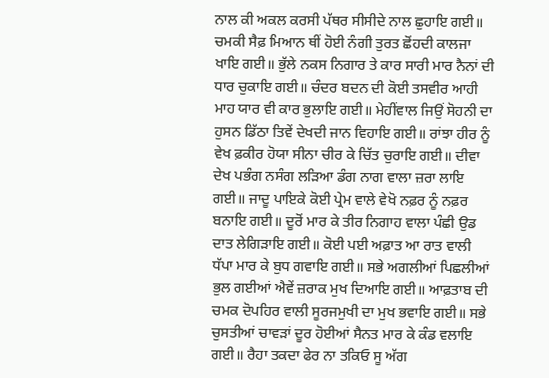ਨਾਲ ਕੀ ਅਕਲ ਕਰਸੀ ਪੱਥਰ ਸੀਸੀਦੇ ਨਾਲ ਛੁਹਾਇ ਗਈ॥ ਚਮਕੀ ਸੈਫ਼ ਮਿਆਨ ਥੀਂ ਹੋਈ ਨੰਗੀ ਤੁਰਤ ਛੋਂਹਦੀ ਕਾਲਜਾ ਖਾਇ ਗਈ॥ ਭੁੱਲੇ ਨਕਸ ਨਿਗਾਰ ਤੇ ਕਾਰ ਸਾਰੀ ਮਾਰ ਨੈਨਾਂ ਦੀ ਧਾਰ ਚੁਕਾਇ ਗਈ॥ ਚੰਦਰ ਬਦਨ ਦੀ ਕੋਈ ਤਸਵੀਰ ਆਹੀ ਮਾਹ ਯਾਰ ਵੀ ਕਾਰ ਭੁਲਾਇ ਗਈ॥ ਮੇਹੀਂਵਾਲ ਜਿਉਂ ਸੋਹਨੀ ਦਾ ਹੁਸਨ ਡਿੱਠਾ ਤਿਵੇਂ ਦੇਖਦੀ ਜਾਨ ਵਿਹਾਇ ਗਈ॥ ਰਾਂਝਾ ਹੀਰ ਨੂੰ ਵੇਖ ਫ਼ਕੀਰ ਹੋਯਾ ਸੀਨਾ ਚੀਰ ਕੇ ਚਿੱਤ ਚੁਰਾਇ ਗਈ॥ ਦੀਵਾ ਦੇਖ ਪਭੰਗ ਨਸੰਗ ਲੜਿਆ ਡੰਗ ਨਾਗ ਵਾਲਾ ਜ਼ਰਾ ਲਾਇ ਗਈ॥ ਜਾਦੂ ਪਾਇਕੇ ਕੋਈ ਪ੍ਰੇਮ ਵਾਲੇ ਵੇਖੋ ਨਫ਼ਰ ਨੂੰ ਨਫ਼ਰ ਬਨਾਇ ਗਈ॥ ਦੂਰੋਂ ਮਾਰ ਕੇ ਤੀਰ ਨਿਗਾਹ ਵਾਲਾ ਪੰਛੀ ਉਡ ਦਾਤ ਲੇਗਿੜਾਇ ਗਈ॥ ਕੋਈ ਪਈ ਅਫ਼ਾਤ ਆ ਰਾਤ ਵਾਲੀ ਧੱਪਾ ਮਾਰ ਕੇ ਬੁਧ ਗਵਾਇ ਗਈ॥ ਸਭੇ ਅਗਲੀਆਂ ਪਿਛਲੀਆਂ ਭੁਲ ਗਈਆਂ ਐਵੇਂ ਜ਼ਰਾਕ ਮੁਖ ਦਿਆਇ ਗਈ॥ ਆਫ਼ਤਾਬ ਦੀ ਚਮਕ ਦੋਪਹਿਰ ਵਾਲੀ ਸੂਰਜਮੁਖੀ ਦਾ ਮੁਖ ਭਵਾਇ ਗਈ॥ ਸਭੇ ਚੁਸਤੀਆਂ ਚਾਵੜਾਂ ਦੂਰ ਹੋਈਆਂ ਸੈਨਤ ਮਾਰ ਕੇ ਕੰਡ ਵਲਾਇ ਗਈ॥ ਰੈਹਾ ਤਕਦਾ ਫੇਰ ਨਾ ਤਕਿਓ ਸੂ ਅੱਗ